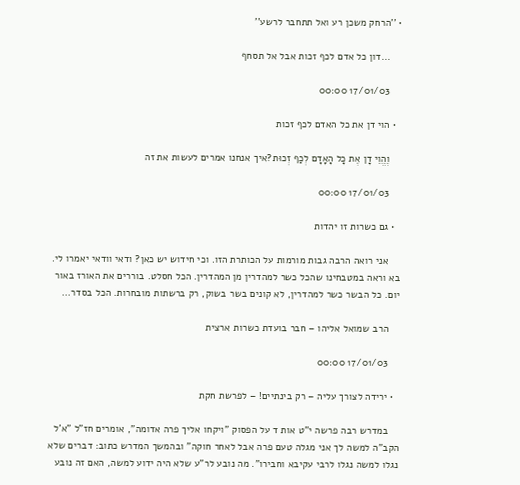• ''הרחק משכן רע ואל תתחבר לרשע''

    ...דון כל אדם לכף זכות אבל אל תסחף

    17/01/03 00:00

  • הוי דן את כל האדם לכף זכות

    וֶהֱוֵי דָן אֶת כָל הָאָדָם לְכַף זְכוּת?איך אנחנו אמרים לעשות את זה

    17/01/03 00:00

  • גם כשרות זו יהדות

    אני רואה הרבה גבות מורמות על הכותרת הזו. וכי חידוש יש כאן? ודאי וודאי יאמרו לי. בא וראה במטבחינו שהכל כשר למהדרין מן המהדרין. הכל חסלט. בוררים את האורז באור יום. כל הבשר כשר למהדרין, לא קונים בשר בשוק, רק ברשתות מובחרות. הכל בסדר...

    הרב שמואל אליהו – חבר בועדת כשרות ארצית

    17/01/03 00:00

  • ירידה לצורך עליה – רק בינתיים! – לפרשת חקת

    במדרש רבה פרשה י"ט אות ד על הפסוק "ויקחו אליך פרה אדומה", אומרים חז"ל "א'ל הקב"ה למשה לך אני מגלה טעם פרה אבל לאחר חוקה" ובהמשך המדרש כתוב: דברים שלא נגלו למשה נגלו לרבי עקיבא וחבירו". מה נובע לר"ע שלא היה ידוע למשה, האם זה נובע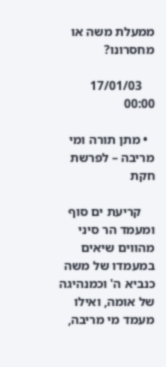ממעלת משה או מחסרונו?

    17/01/03 00:00

  • מתן תורה ומי מריבה – לפרשת חקת

    קריעת ים סוף ומעמד הר סיני מהווים שיאים במעמדו של משה כנביא ה' וכמנהיגה של אומה, ואילו מעמד מי מריבה,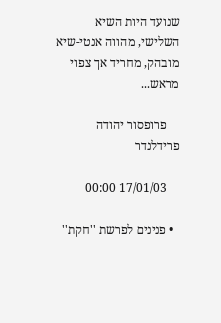שנועד היות השיא השלישי, מהווה אנטי-שיא מובהק, מחריד אך צפוי מראש...

    פרופסור יהודה פרידלנדר

    17/01/03 00:00

  • פנינים לפרשת ''חקת''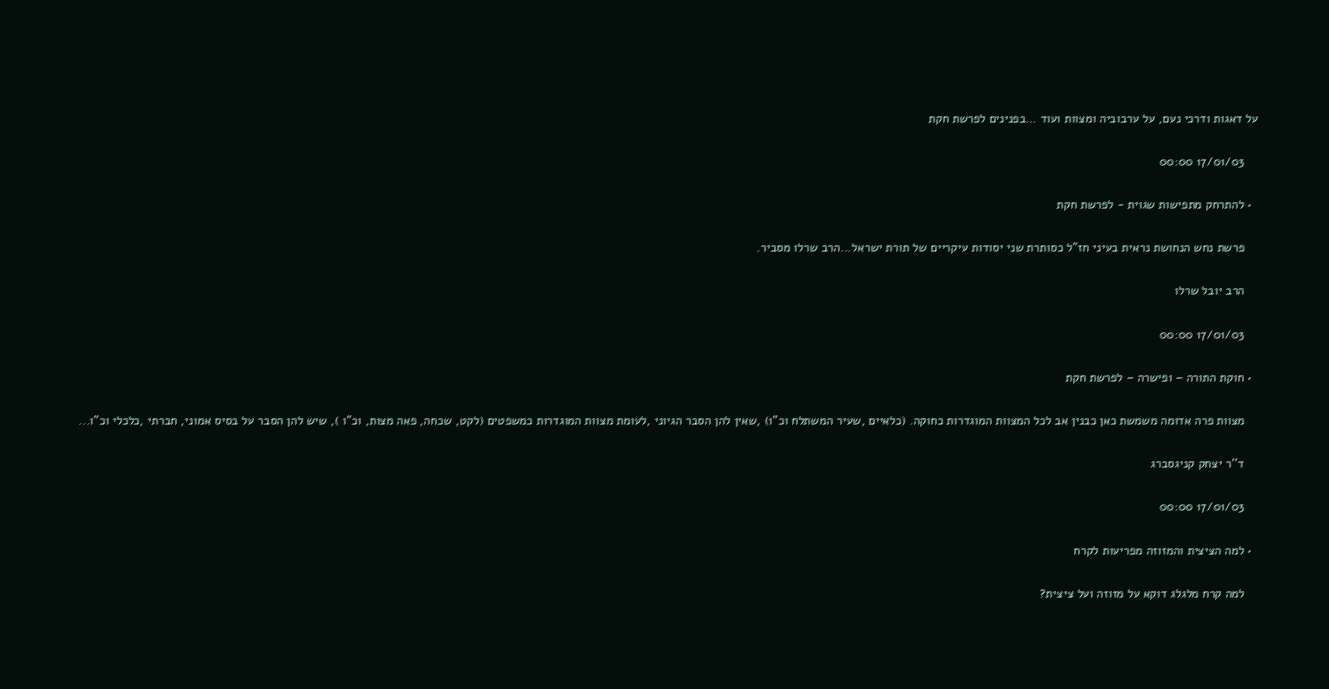על דאגות ודרכי נעם, על ערבוביה ומצוות ועוד …בפנינים לפרשת חקת

    17/01/03 00:00

  • להתרחק מתפישות שגוית - לפרשת חקת

    פרשת נחש הנחושת נראית בעיני חז"ל כסותרת שני יסודות עיקריים של תורת ישראל...הרב שרלו מסביר.

    הרב יובל שרלו

    17/01/03 00:00

  • חוקת התורה – ופישרה – לפרשת חקת

    מצוות פרה אדומה משמשת כאן כבנין אב לכל המצוות המוגדרות כחוקה. (כלאיים ,שעיר המשתלח וכ"ו) ,שאין להן הסבר הגיוני ,לעומת מצוות המוגדרות כמשפטים (לקט, שכחה, פאה מצות, וכ"ו ), שיש להן הסבר על בסיס אמוני, חברתי ,כלכלי וכ"ו...

    ד''ר יצחק קניגסברג

    17/01/03 00:00

  • למה הציצית והמזוזה מפריעות לקרח

    למה קרח מלגלג דוקא על מזוזה ועל ציצית?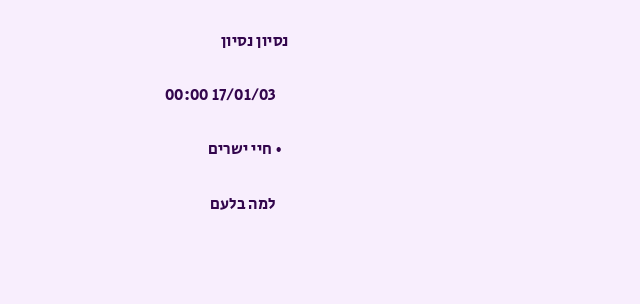נסיון נסיון

    17/01/03 00:00

  • חיי ישרים

    למה בלעם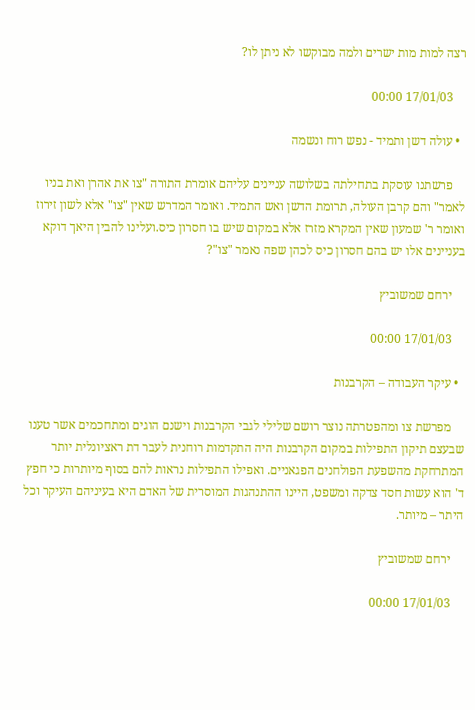רצה למות מות ישרים ולמה מבוקשו לא ניתן לו?

    17/01/03 00:00

  • עולה דשן ותמיד - נפש רוח ונשמה

    פרשתנו עוסקת בתחילתה בשלושה עניינים עליהם אומרת התורה "צו את אהרן ואת בניו לאמר" והם קרבן העולה, תרומת הדשן ואש התמיד. ואומר המדרש שאין "צו" אלא לשון זירוז ואומר ר' שמעון שאין המקרא מזרז אלא במקום שיש בו חסרון כיס.ועלינו להבין היאך דוקא בעניינים אלו יש בהם חסרון כיס לכהן שפה נאמר "צו"?

    ירחם שמשוביץ

    17/01/03 00:00

  • עיקר העבודה – הקרבנות

    מפרשת צו ומהפטרתה נוצר רושם שלילי לגבי הקרבנות וישנם הוגים ומתחכמים אשר טענו שבעצם תיקון התפילות במקום הקרבנות היה התקדמות רוחנית לעבר דת ראציונלית יותר המתרחקת מהשפעת הפולחנים הפגאניים. ואפילו התפילות נראות להם בסוף מיותרות כי חפץ ד' הוא עשות חסד צדקה ומשפט, היינו ההתנהגות המוסרית של האדם היא בעיניהם העיקר וכל היתר – מיותר.

    ירחם שמשוביץ

    17/01/03 00:00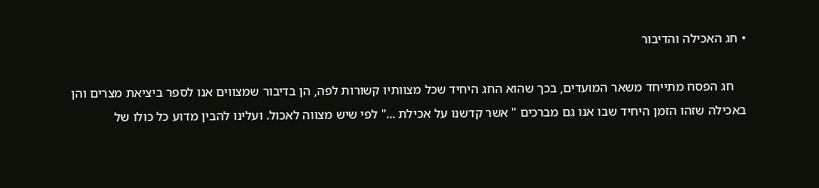• חג האכילה והדיבור

    חג הפסח מתייחד משאר המועדים, בכך שהוא החג היחיד שכל מצוותיו קשורות לפה, הן בדיבור שמצווים אנו לספר ביציאת מצרים והן באכילה שזהו הזמן היחיד שבו אנו גם מברכים " אשר קדשנו על אכילת ..." לפי שיש מצווה לאכול. ועלינו להבין מדוע כל כולו של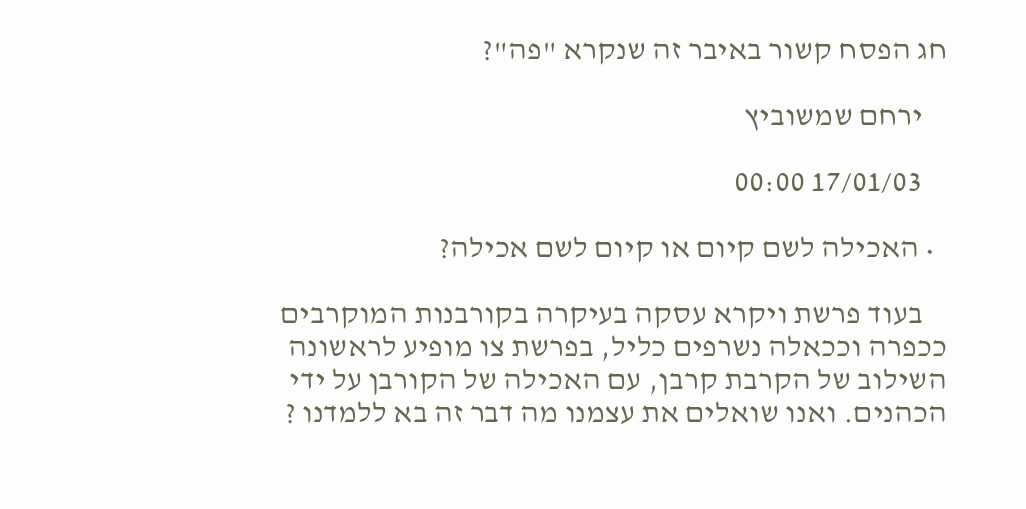חג הפסח קשור באיבר זה שנקרא "פה"?

    ירחם שמשוביץ

    17/01/03 00:00

  • האכילה לשם קיום או קיום לשם אכילה?

    בעוד פרשת ויקרא עסקה בעיקרה בקורבנות המוקרבים ככפרה וככאלה נשרפים כליל, בפרשת צו מופיע לראשונה השילוב של הקרבת קרבן, עם האכילה של הקורבן על ידי הכהנים. ואנו שואלים את עצמנו מה דבר זה בא ללמדנו ?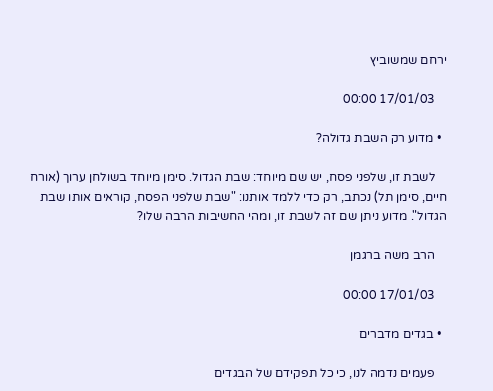ירחם שמשוביץ

    17/01/03 00:00

  • מדוע רק השבת גדולה?

    לשבת זו, שלפני פסח, יש שם מיוחד: שבת הגדול. סימן מיוחד בשולחן ערוך (אורח חיים, סימן תל) נכתב, רק כדי ללמד אותנו: "שבת שלפני הפסח, קוראים אותו שבת הגדול". מדוע ניתן שם זה לשבת זו, ומהי החשיבות הרבה שלו?

    הרב משה ברגמן

    17/01/03 00:00

  • בגדים מדברים

    פעמים נדמה לנו, כי כל תפקידם של הבגדים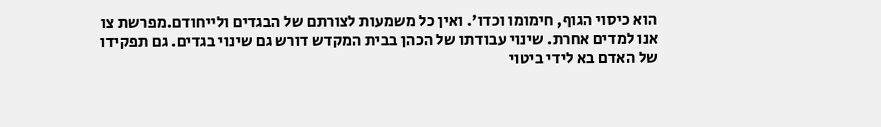הוא כיסוי הגוף, חימומו וכדו'. ואין כל משמעות לצורתם של הבגדים ולייחודם.מפרשת צו אנו למדים אחרת. שינוי עבודתו של הכהן בבית המקדש דורש גם שינוי בגדים. גם תפקידו של האדם בא לידי ביטוי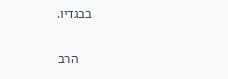בבגדיו.

    הרב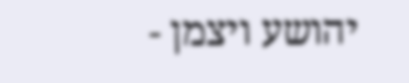יהושע ויצמן -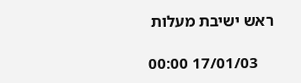ראש ישיבת מעלות

    17/01/03 00:00